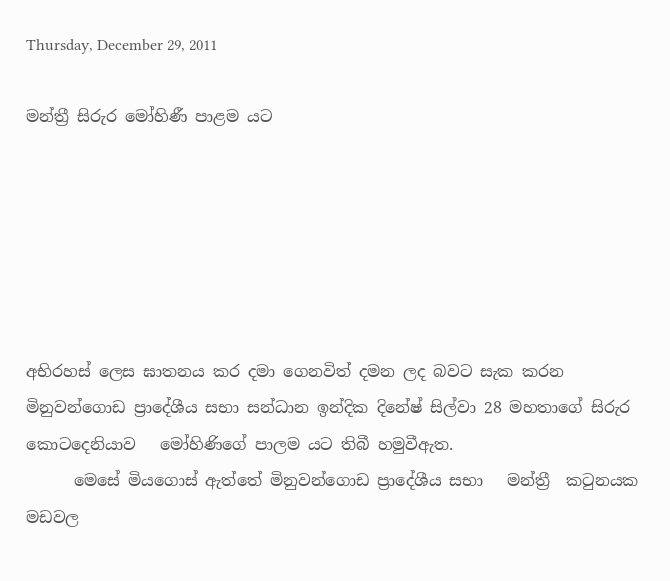Thursday, December 29, 2011

මන්ත්‍රී සිරුර මෝහිණී පාළම යට






අභිරහස් ලෙස ඝාතනය කර දමා ගෙනවිත් දමන ලද බවට සැක කරන මිනුවන්ගොඩ ප්‍රාදේශීය සභා සන්ධාන ඉන්දික දිනේෂ් සිල්වා 28 මහතාගේ සිරුර කොටදෙනියාව   මෝහිණිගේ පාලම යට තිබී හමුවීඇත.
      මෙසේ මියගොස් ඇත්තේ මිනුවන්ගොඩ ප්‍රාදේශීය සභා   මන්ත්‍රී  කටුනයක මඩවල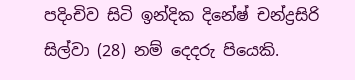පදිංචිව සිටි ඉන්දික දිනේෂ් චන්ද්‍රසිරි සිල්වා (28) නම් දෙදරු පියෙකි.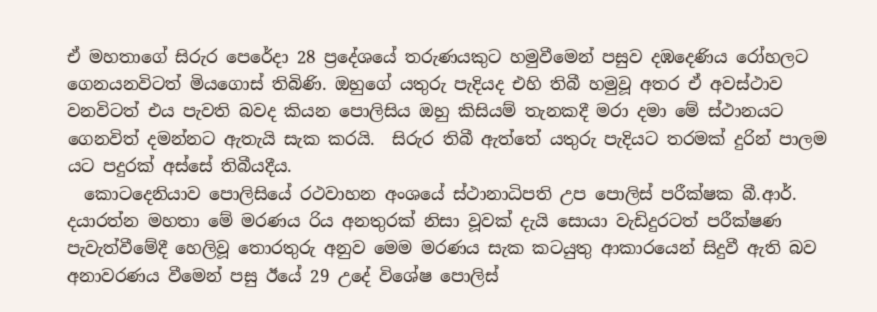ඒ මහතාගේ සිරුර පෙරේදා 28 ප්‍රදේශයේ තරුණයකුට හමුවීමෙන් පසුව දඹදෙණිය රෝහලට ගෙනයනවිටත් මියගොස් තිබිණි. ඔහුගේ යතුරු පැදියද එහි තිබී හමුවූ අතර ඒ අවස්ථාව වනවිටත් එය පැවති බවද කියන පොලිසිය ඔහු කිසියම් තැනකදී මරා දමා මේ ස්ථානයට ගෙනවිත් දමන්නට ඇතැයි සැක කරයි.  සිරුර තිබී ඇත්තේ යතුරු පැදියට තරමක් දුරින් පාලම යට පදුරක් අස්සේ තිබීයදීය.
  කොටදෙනියාව පොලිසියේ රථවාහන අංශයේ ස්ථානාධිපති උප පොලිස් පරීක්ෂක බී.ආර්. දයාරත්න මහතා මේ මරණය රිය අනතුරක් නිසා වූවක් දැයි සොයා වැඩිදුරටත් පරීක්ෂණ පැවැත්වීමේදී හෙලිවූ තොරතුරු අනුව මෙම මරණය සැක කටයුතු ආකාරයෙන් සිදුවී ඇති බව අනාවරණය වීමෙන් පසු ඊයේ 29 උදේ විශේෂ පොලිස්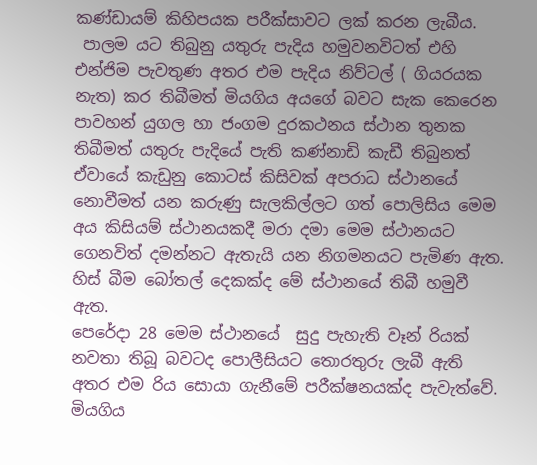කණ්ඩායම් කිහිපයක පරීක්සාවට ලක් කරන ලැබීය.
 පාලම යට තිබුනු යතුරු පැදිය හමුවනවිටත් එහි එන්ජිම පැවතුණ අතර එම පැදිය නිව්ටල් ( ගියරයක නැත) කර තිබීමත් මියගිය අයගේ බවට සැක කෙරෙන පාවහන් යුගල හා ජංගම දුරකථනය ස්ථාන තුනක තිබීමත් යතුරු පැදියේ පැති කණ්නාඩි කැඩී තිබුනත් ඒවායේ කැඩුනු කොටස් කිසිවක් අපරාධ ස්ථානයේ නොවීමත් යන කරුණු සැලකිල්ලට ගත් පොලිසිය මෙම අය කිසියම් ස්ථානයකදී මරා දමා මෙම ස්ථානයට ගෙනවිත් දමන්නට ඇතැයි යන නිගමනයට පැමිණ ඇත. හිස් බීම බෝතල් දෙකක්ද මේ ස්ථානයේ තිබී හමුවී ඇත.
පෙරේදා 28 මෙම ස්ථානයේ  සුදු පැහැති වෑන් රියක් නවතා තිබූ බවටද පොලීසියට තොරතුරු ලැබී ඇති අතර එම රිය සොයා ගැනීමේ පරීක්ෂනයක්ද පැවැත්වේ.
මියගිය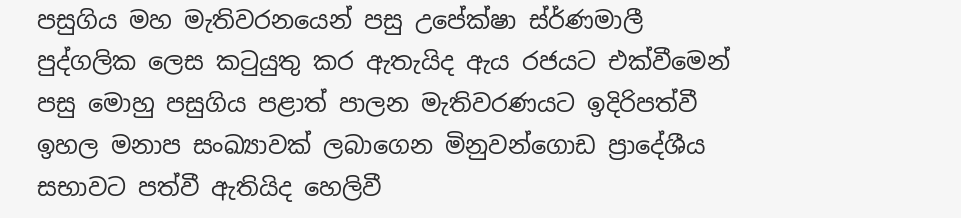පසුගිය මහ මැතිවරනයෙන් පසු උපේක්ෂා ස්ර්ණමාලී පුද්ගලික ලෙස කටුයුතු කර ඇතැයිද ඇය රජයට එක්වීමෙන් පසු මොහු පසුගිය පළාත් පාලන මැතිවරණයට ඉදිරිපත්වී ඉහල මනාප සංඛ්‍යාවක් ලබාගෙන මිනුවන්ගොඩ ප්‍රාදේශීය සභාවට පත්වී ඇතියිද හෙලිවී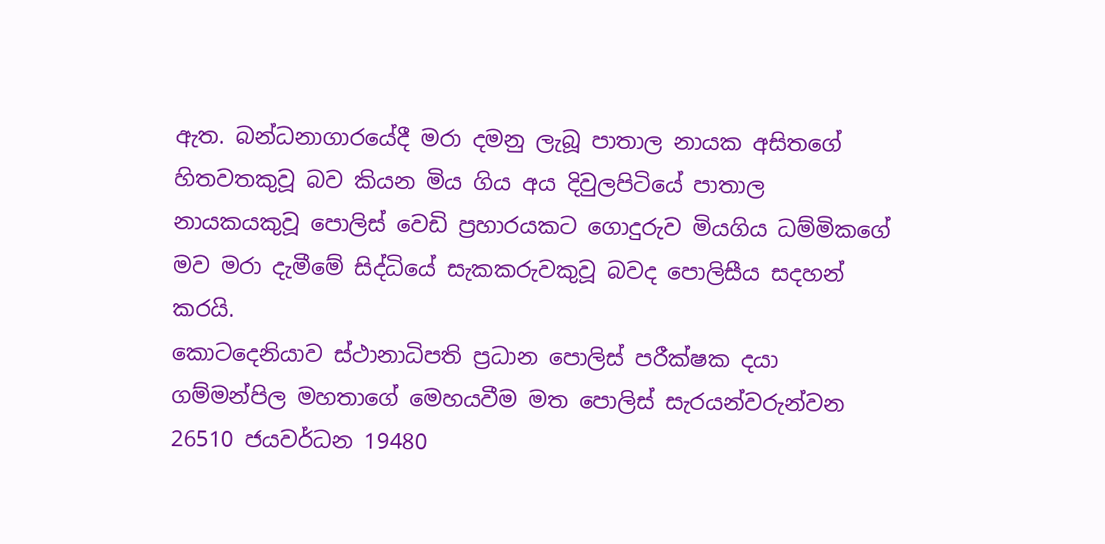ඇත. බන්ධනාගාරයේදී මරා දමනු ලැබූ පාතාල නායක අසිතගේ හිතවතකුවූ බව කියන මිය ගිය අය දිවුලපිටියේ පාතාල නායකයකුවූ පොලිස් වෙඩි ප්‍රහාරයකට ගොදුරුව මියගිය ධම්මිකගේ මව මරා දැමීමේ සිද්ධියේ සැකකරුවකුවූ බවද පොලිසීය සදහන් කරයි.
කොටදෙනියාව ස්ථානාධිපති ප්‍රධාන පොලිස් පරීක්ෂක දයා ගම්මන්පිල මහතාගේ මෙහයවීම මත පොලිස් සැරයන්වරුන්වන 26510 ජයවර්ධන 19480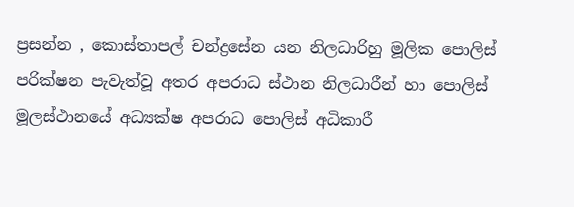ප්‍රසන්න , කොස්තාපල් චන්ද්‍රසේන යන නිලධාරිහු මූලික පොලිස් පරික්ෂන පැවැත්වූ අතර අපරාධ ස්ථාන නිලධාරීන් හා පොලිස් මූලස්ථානයේ අධ්‍යක්ෂ අපරාධ පොලිස් අධිකාරී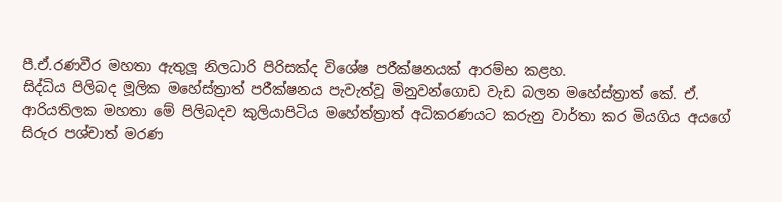පී.ඒ.රණවීර මහතා ඇතුලූ නිලධාරි පිරිසක්ද විශේෂ පරීක්ෂනයක් ආරම්භ කළහ.
සිද්ධිය පිලිබද මූලික මහේස්ත්‍රාත් පරීක්ෂනය පැවැත්වූ මිනුවන්ගොඩ වැඩ බලන මහේස්ත්‍රාත් කේ. ඒ. ආරියතිලක මහතා මේ පිලිබදව කුලියාපිටිය මහේත්ත්‍රාත් අධිකරණයට කරුනු වාර්තා කර මියගිය අයගේ සිරුර පශ්චාත් මරණ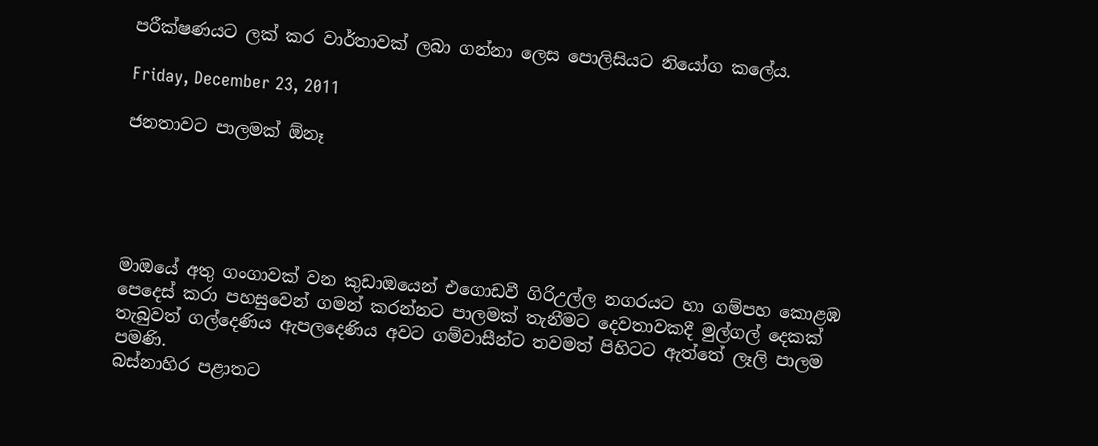පරීක්ෂණයට ලක් කර වාර්තාවක් ලබා ගන්නා ලෙස පොලිසියට නියෝග කලේය.

Friday, December 23, 2011

ජනතාවට පාලමක් ඕනෑ





මාඔයේ අතු ගංගාවක් වන කුඩාඔයෙන් එගොඩවී ගිරිඋල්ල නගරයට හා ගම්පහ කොළඹ පෙදෙස් කරා පහසුවෙන් ගමන් කරන්නට පාලමක් තැනීමට දෙවතාවකදී මුල්ගල් දෙකක් තැබුවත් ගල්දෙණිය ඇපලදෙණිය අවට ගම්වාසීන්ට තවමත් පිහිටට ඇත්තේ ලෑලි පාලම පමණි.
බස්නාහිර පළාතට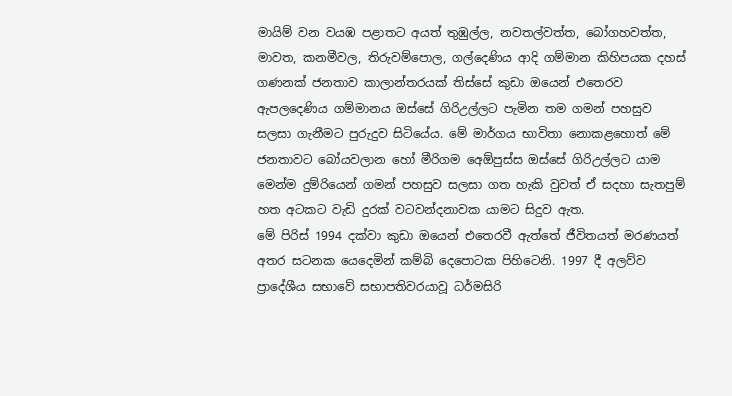මායිම් වන වයඹ පළාතට අයත් තුඹුල්ල, නවතල්වත්ත, බෝගහවත්ත, මාවත, කනමීවල, තිරුවම්පොල, ගල්දෙණිය ආදි ගම්මාන කිහිපයක දහස් ගණනක් ජනතාව කාලාන්තරයක් තිස්සේ කුඩා ඔයෙන් එතෙරව ඇපලදෙණිය ගම්මානය ඔස්සේ ගිරිඋල්ලට පැමින තම ගමන් පහසුව සලසා ගැනීමට පුරුදුව සිටියේය. මේ මාර්ගය භාවිතා නොකළහොත් මේ ජනතාවට බෝයවලාන හෝ මීරිගම අෙඕපුස්ස ඔස්සේ ගිරිඋල්ලට යාම මෙන්ම දුම්රියෙන් ගමන් පහසුව සලසා ගත හැකි වුවත් ඒ සදහා සැතපුම් හත අටකට වැඩි දුරක් වටවන්දනාවක යාමට සිදුව ඇත.
මේ පිරිස් 1994 දක්වා කුඩා ඔයෙන් එතෙරවී ඇත්තේ ජීවිතයත් මරණයත් අතර සටනක යෙදෙමින් කම්බි දෙපොටක පිහිටෙනි. 1997 දී අලව්ව ප්‍රාදේශීය සභාවේ සභාපතිවරයාවූ ධර්මසිරි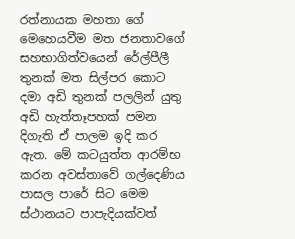රත්නායක මහතා ගේ මෙහෙයවීම මත ජනතාවගේ සහභාගිත්වයෙන් රේල්පීලී තුනක් මත සිල්පර කොට දමා අඩි තුනක් පලලින් යුතු අඩි හැත්තෑපහක් පමන දිගැති ඒ පාලම ඉදි කර ඇත. මේ කටයුත්ත ආරම්භ කරන අවස්තාවේ ගල්දෙණිය පාසල පාරේ සිට මෙම ස්ථානයට පාපැදියක්වත්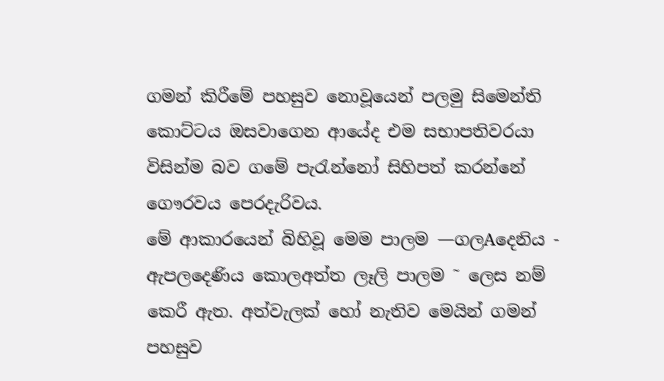ගමන් කිරීමේ පහසුව නොවූයෙන් පලමු සිමෙන්ති කොට්ටය ඔසවාගෙන ආයේද එම සභාපතිවරයා විසින්ම බව ගමේ පැරැන්නෝ සිහිපත් කරන්නේ ගෞරවය පෙරදැරිවය.
මේ ආකාරයෙන් බිහිවූ මෙම පාලම —ගලAදෙනිය - ඇපලදෙණිය කොලඅත්ත ලෑලි පාලම ˜ ලෙස නම් කෙරී ඇත. අත්වැලක් හෝ නැතිව මෙයින් ගමන් පහසුව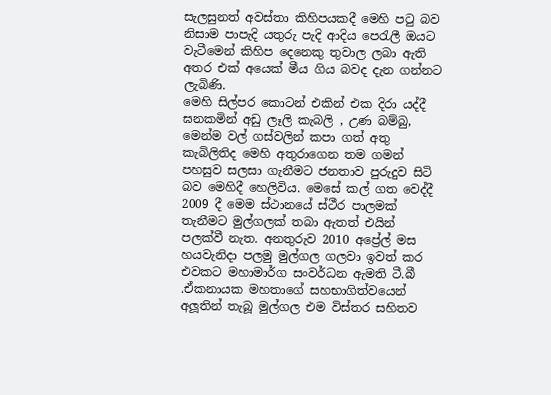සැලසුනත් අවස්තා කිහිපයකදී මෙහි පටු බව නිසාම පාපැදි යතුරු පැදි ආදිය පෙරැලී ඔයට වැටීමෙන් කිහිප දෙනෙකු තුවාල ලබා ඇති අතර එක් අයෙක් මීය ගිය බවද දැන ගන්නට ලැබිණි.
මෙහි සිල්පර කොටන් එකින් එක දිරා යද්දී ඝනකමින් අඩු ලෑලි කැබලි , උණ බම්බු, මෙන්ම වල් ගස්වලින් කපා ගත් අතු කැබිලිතිද මෙහි අතුරාගෙන තම ගමන් පහසුව සලසා ගැනීමට ජනතාව පුරුදුව සිටි බව මෙහිදී හෙලිවිය. මෙසේ කල් ගත වෙද්දී 2009 දී මෙම ස්ථානයේ ස්ථීර පාලමක් තැනීමට මුල්ගලක් තබා ඇතත් එයින් පලක්වී නැත. අනතුරුව 2010 අප්‍රේල් මස හයවැනිදා පලමු මුල්ගල ගලවා ඉවත් කර එවකට මහාමාර්ග සංවර්ධන ඇමති ටී.බී .ඒකනායක මහතාගේ සහභාගිත්වයෙන් අලූතින් තැබූ මුල්ගල එම විස්තර සහිතව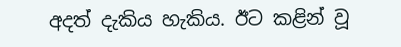අදත් දැකිය හැකිය. ඊට කළින් වූ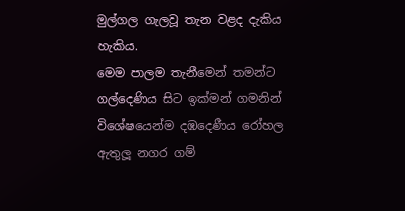මුල්ගල ගැලවූ තැන වළද දැකිය හැකිය.
මෙම පාලම තැනීමෙන් තමන්ට ගල්දෙණිය සිට ඉක්මන් ගමනින් විශේෂයෙන්ම දඹදෙණීය රෝහල ඇතුලූ නගර ගම්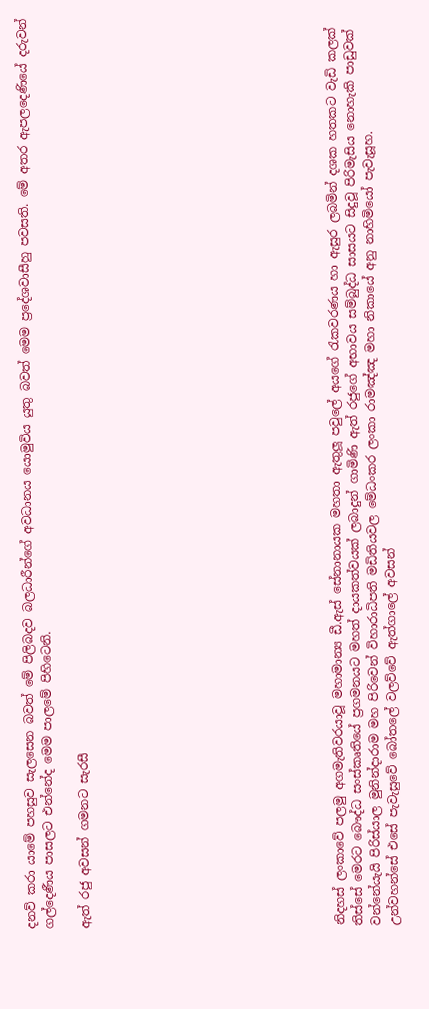දනව් කරා යාමේ පහසුව සැලසෙන බවත් මේ පිලිබදව බලධාරීන්ගේ අවධානය යොමුවිය යුතු බවත් මෙම ප්‍රදේශවාසීහු පවසති. මේ අතර ඇපලදෙණියේ දරුවන් ගල්දෙණීය පාසලට එන්නේද මෙම පාලමේ පිහිටෙනි.

ඇත් රජු අවසන් ගමනට සැරසී













නිදහස් ලංකාවේ පලමු අගමැතිවරයාවූ මහාමාන්‍ය ඩී.ඇස් සේනානායක මහතා ඇතුලූ පවුලේ අයගේ රැකවරණය හා ඇසුර ලබමින් දශක හතකට වැඩි කලක් තිස්සේ මෙරට බෞද්ධ සංස්කෘතියේ ප්‍රගමනයට මහත් දායකත්වයක් ලබාදුන් ගාමිණි ඇත් රජුගේ අභාවය සම්බුද්ධ සාසයට සිදුවූ පිරිමැසිය නොහැකි පාඩුවක් වන්නේයැයි පිරිස්යාල මුනින්දාරාම මහ පිරිවෙන් විහාරාධිපති මඩිතියවල මේධංකර ලංකා රාමඤ්ඤ මහා නිකායේ අනු නාහිමියෝ පැවැසූහ.
උන්වහන්සේ එසේ පැවැසුවේ බෝතලේ වලව්වේ ඇත්ගාලේ අවසන්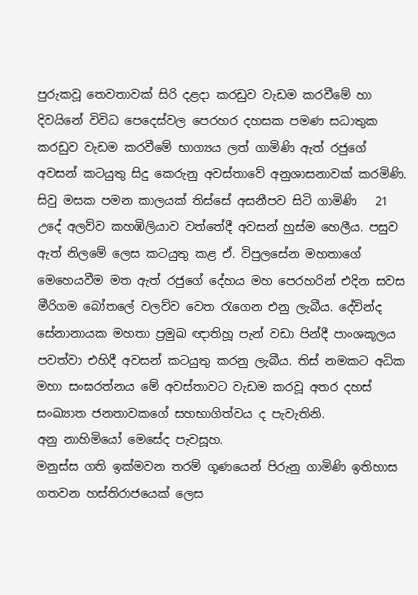පුරුකවූ තෙවතාවක් සිරි දළදා කරඩුව වැඩම කරවීමේ හා දිවයිනේ විවිධ පෙදෙස්වල පෙරහර දහසක පමණ සධාතුක කරඩුව වැඩම කරවීමේ භාග්‍යය ලත් ගාමිණි ඇත් රජුගේ අවසන් කටයුතු සිදු කෙරුනු අවස්තාවේ අනුශාසනාවක් කරමිණි.
සිවු මසක පමන කාලයක් තිස්සේ අසනීපව සිටි ගාමිණි   21 උදේ අලව්ව කහඹිලියාව වත්තේදී අවසන් හුස්ම හෙලීය. පසුව ඇත් නිලමේ ලෙස කටයුතු කළ ඒ. විපුලසේන මහතාගේ මෙහෙයවීම මත ඇත් රජුගේ දේහය මහ පෙරහරින් එදින සවස මීරිගම බෝතලේ වලව්ව වෙත රැගෙන එනු ලැබීය. දේවින්ද සේනානායක මහතා ප්‍රමුඛ ඥාතිහූ පැන් වඩා පින්දී පාංශකූලය පවත්වා එහිදී අවසන් කටයුතු කරනු ලැබීය. තිස් නමකට අධික මහා සංඝරත්නය මේ අවස්තාවට වැඩම කරවූ අතර දහස් සංඛ්‍යාත ජනතාවකගේ සහභාගිත්වය ද පැවැතිනි.
අනු නාහිමියෝ මෙසේද පැවසූහ.
මනුස්ස ගති ඉක්මවන තරම් ගූණයෙන් පිරුනු ගාමිණි ඉතිහාස ගතවන හස්තිරාජයෙක් ලෙස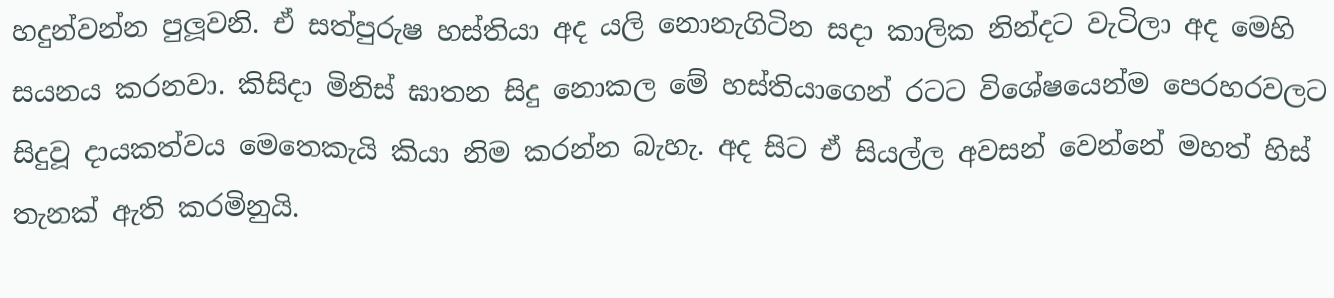හදුන්වන්න පුලූවනි. ඒ සත්පුරුෂ හස්තියා අද යලි නොනැගිටින සදා කාලික නින්දට වැටිලා අද මෙහි සයනය කරනවා. කිසිදා මිනිස් ඝාතන සිදු නොකල මේ හස්තියාගෙන් රටට විශේෂයෙන්ම පෙරහරවලට සිදුවූ දායකත්වය මෙතෙකැයි කියා නිම කරන්න බැහැ. අද සිට ඒ සියල්ල අවසන් වෙන්නේ මහත් හිස් තැනක් ඇති කරමිනුයි.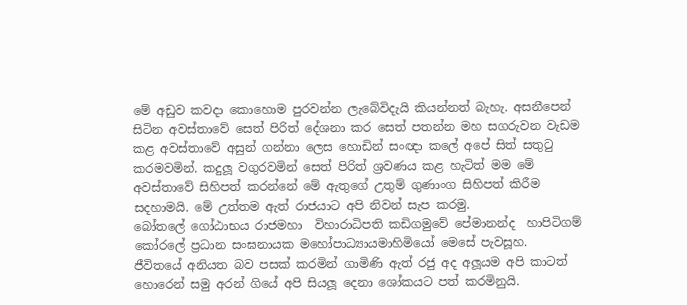මේ අඩුව කවදා කොහොම පුරවන්න ලැබේවිදැයි කියන්නත් බැහැ. අසනීපෙන් සිටින අවස්තාවේ සෙත් පිරිත් දේශනා කර සෙත් පතන්න මහ සගරුවන වැඩම කළ අවස්තාවේ අසුන් ගන්නා ලෙස හොඩින් සංඥා කලේ අපේ සිත් සතුටු කරමවමින්. කදුලූ වගුරවමින් සෙත් පිරිත් ශ්‍රවණය කළ හැටිත් මම මේ අවස්තාවේ සිහිපත් කරන්නේ මේ ඇතුගේ උතුම් ගුණාංග සිහිපත් කිරීම සදහාමයි. මේ උත්තම ඇත් රාජයාට අපි නිවන් සැප කරමු.
බෝතලේ ගෝඨාභය රාජමහා  විහාරාධිපති කඩිගමුවේ පේමානන්ද  හාපිටිගම් කෝරලේ ප්‍රධාන සංඝනායක මහෝපාධ්‍යායමාහිමියෝ මෙසේ පැවසූහ.
ජීවිතයේ අනියත බව පසක් කරමින් ගාමිණි ඇත් රජු අද අලූයම අපි කාටත් හොරෙන් සමු අරන් ගියේ අපි සියලූ දෙනා ශෝකයට පත් කරමිනුයි.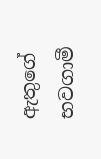ඇතුගේ භවගාමී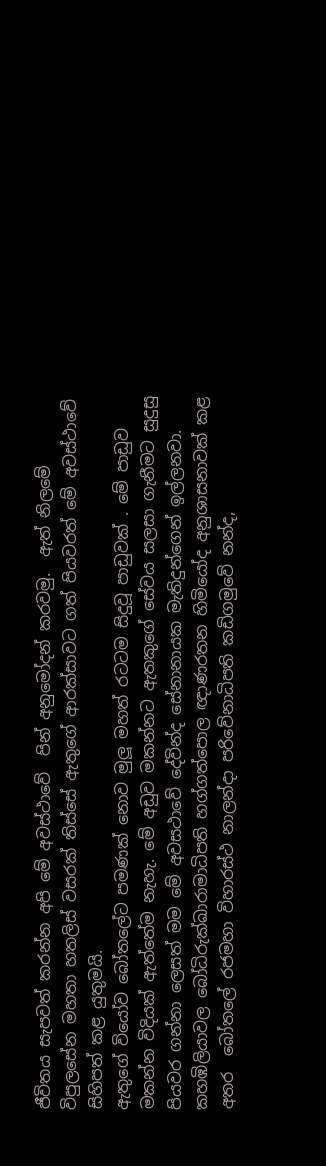ජීවිතය සැපවත් කරන්න අපි මේ අවස්ථාවේ  පින් අනුමෝදන් කරවමු.  ඇත් නිලමේ විපුලසේන මහතා හතලිස් වසරක් තිස්සේ ඇතුගේ ආරක්සාවට ගත් පියවරත් මේ අවස්ථාවේ සිහිපත් කළ යුතුමයි.
ඇතුගේ වියෝව බෝතලේට පමණක් නොව මුලූ මහත් රටටම සිදුවූ පාඩුවක් . මේ පාඩුව මකන්න විදියක් ඇත්තේම නැහැ. මේ අඩුව මකන්නට ඇතකුගේ සේවය සලසා ගැනීමට සුදුසු පියවර ගන්නා ලෙසත් මම මේ අවසථාවේ දේවින්ද සේනානායක මැතිදුන්ගෙන් ඉල්ලනවා.
කහඹිලියාවල බෝධිරුක්ඛාරාමාධිපති හග්ගත්පොල ඥාණරතන හිමියෝද අනුශාසනාවක් කළ අතර  බෝතලේ රජමහා විහාරස්ථ නාලන්දා පරිවේනාධිපති කඩිගමුවේ නන්ද,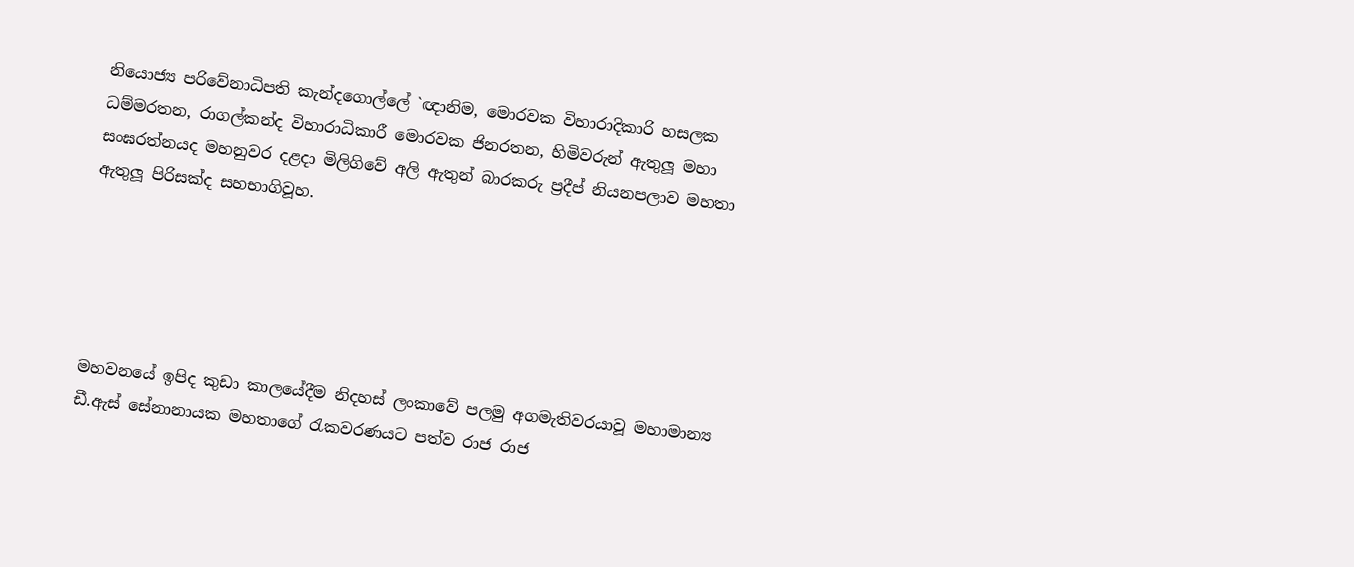නියොජ්‍ය පරිවේනාධිපති කැන්දගොල්ලේ `ඥානිම, මොරවක විහාරාදිකාරි හසලක ධම්මරතන, රාගල්කන්ද විහාරාධිකාරී මොරවක ජිනරතන, හිමිවරුන් ඇතුලූ මහා සංඝරත්නයද මහනුවර දළදා මිලිගිවේ අලි ඇතුන් බාරකරු ප්‍රදීප් නියනපලාව මහතා ඇතුලූ පිරිසක්ද සහභාගිවූහ.





මහවනයේ ඉපිද කුඩා කාලයේදීම නිදහස් ලංකාවේ පලමු අගමැතිවරයාවූ මහාමාන්‍ය ඩී.ඇස් සේනානායක මහතාගේ රැකවරණයට පත්ව රාජ රාජ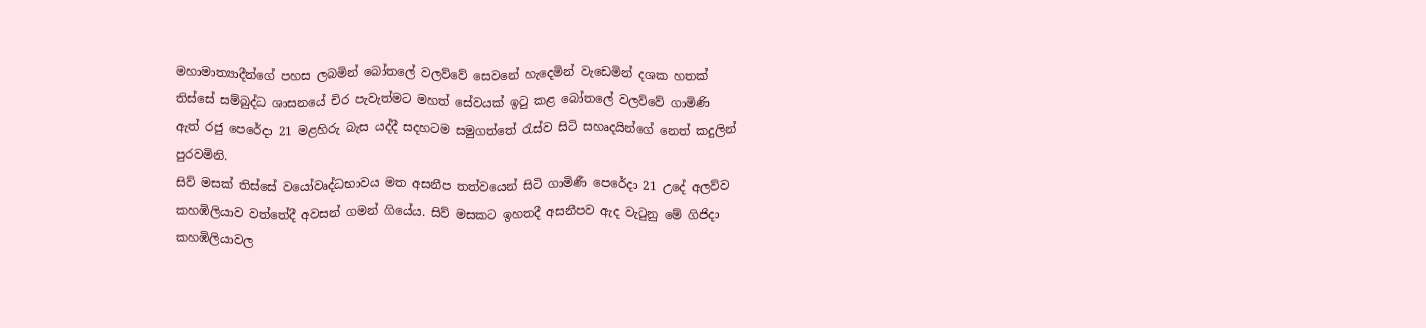මහාමාත්‍යාදීන්ගේ පහස ලබමින් බෝතලේ වලව්වේ සෙවනේ හැදෙමින් වැඩෙමින් දශක හතක් තිස්සේ සම්බුද්ධ ශාසනයේ චිර පැවැත්මට මහත් සේවයක් ඉටු කළ බෝතලේ වලව්වේ ගාමිණි   ඇත් රජු පෙරේදා 21 මළහිරු බැස යද්දී සදහටම සමුගත්තේ රැස්ව සිටි සහෘදයින්ගේ නෙත් කදුලින් පුරවමිනි.
සිව් මසක් තිස්සේ වයෝවෘද්ධභාවය මත අසනීප තත්වයෙන් සිටි ගාමිණී පෙරේදා 21 උදේ අලව්ව කහඹිලියාව වත්තේදී අවසන් ගමන් ගියේය. සිව් මසකට ඉහතදී අසනීපව ඇද වැටුනු මේ ගිජිදා කහඹිලියාවල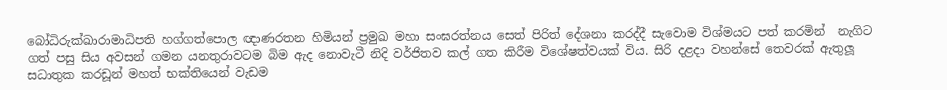බෝධිරුක්ඛාරාමාධිපති හග්ගත්පොල ඥාණරතන හිමියන් ප්‍රමුඛ මහා සංඝරත්නය සෙත් පිරිත් දේශනා කරද්දී සැවොම විශ්මයට පත් කරමින්  නැගිට ගත් පසු සිය අවසන් ගමන යනතුරාවටම බිම ඇද නොවැටී නිදි වර්ජිතව කල් ගත කිරීම විශේෂත්වයක් විය. සිරි දළදා වහන්සේ තෙවරක් ඇතුලූ සධාතුක කරඩූන් මහත් භක්තියෙන් වැඩම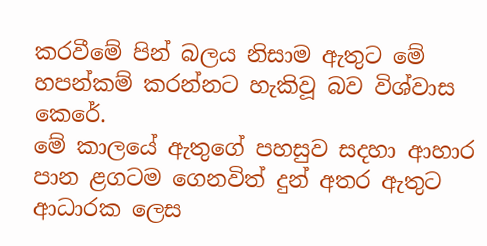කරවීමේ පින් බලය නිසාම ඇතුට මේ හපන්කම් කරන්නට හැකිවූ බව විශ්වාස කෙරේ.
මේ කාලයේ ඇතුගේ පහසුව සදහා ආහාර පාන ළගටම ගෙනවිත් දුන් අතර ඇතුට ආධාරක ලෙස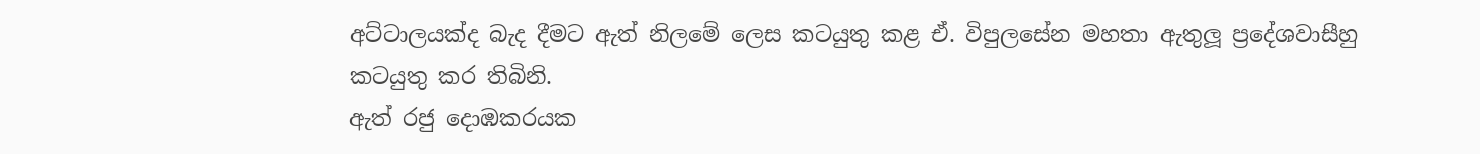අට්ටාලයක්ද බැද දීමට ඇත් නිලමේ ලෙස කටයුතු කළ ඒ. විපුලසේන මහතා ඇතුලූ ප්‍රදේශවාසීහු        කටයුතු කර තිබිනි.
ඇත් රජු දොඹකරයක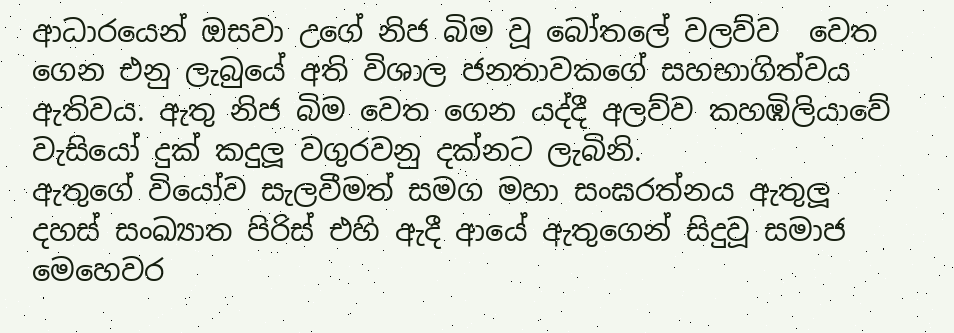ආධාරයෙන් ඔසවා උගේ නිජ බිම වූ බෝතලේ වලව්ව  වෙත ගෙන එනු ලැබුයේ අති විශාල ජනතාවකගේ සහභාගිත්වය ඇතිවය. ඇතු නිජ බිම වෙත ගෙන යද්දී අලව්ව කහඹිලියාවේ වැසියෝ දුක් කදුලූ වගුරවනු දක්නට ලැබිනි.
ඇතුගේ වියෝව සැලවීමත් සමග මහා සංඝරත්නය ඇතුලූ දහස් සංඛ්‍යාත පිරිස් එහි ඇදී ආයේ ඇතුගෙන් සිදුවූ සමාජ මෙහෙවර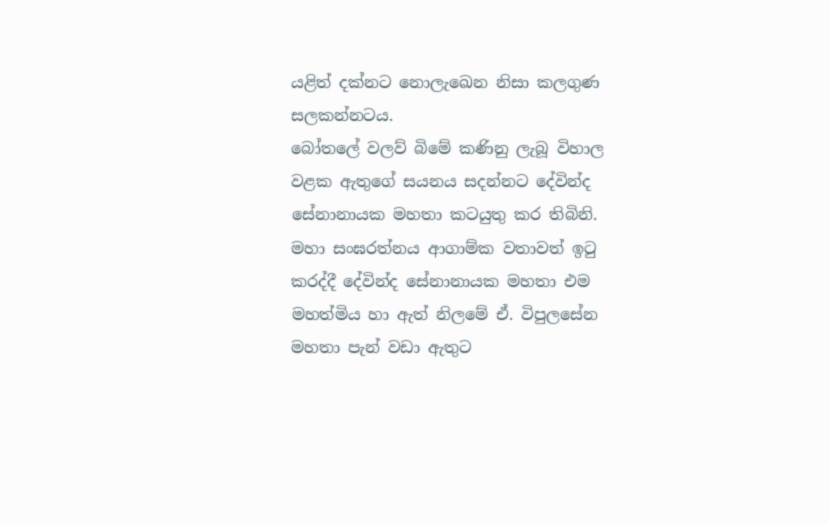යළිත් දක්නට නොලැඛෙන නිසා කලගුණ සලකන්නටය.
බෝතලේ වලව් බිමේ කණිනු ලැබූ විහාල වළක ඇතුගේ සයනය සදන්නට දේවින්ද සේනානායක මහතා කටයුතු කර තිබිනි. මහා සංඝරත්නය ආගාම්ක වතාවත් ඉටු කරද්දී දේවින්ද සේනානායක මහතා එම මහත්මිය හා ඇත් නිලමේ ඒ. විපුලසේන මහතා පැන් වඩා ඇතුට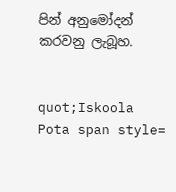පින් අනුමෝදන් කරවනු ලැබූහ.


quot;Iskoola Pota span style=